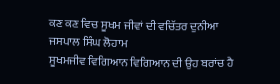ਕਣ ਕਣ ਵਿਚ ਸੂਖਮ ਜੀਵਾਂ ਦੀ ਵਚਿੱਤਰ ਦੁਨੀਆ
ਜਸਪਾਲ ਸਿੰਘ ਲੋਹਾਮ
ਸੂਖਮਜੀਵ ਵਿਗਿਆਨ ਵਿਗਿਆਨ ਦੀ ਉਹ ਬਰਾਂਚ ਹੈ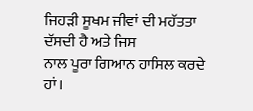ਜਿਹੜੀ ਸੂਖਮ ਜੀਵਾਂ ਦੀ ਮਹੱਤਤਾ ਦੱਸਦੀ ਹੈ ਅਤੇ ਜਿਸ
ਨਾਲ ਪੂਰਾ ਗਿਆਨ ਹਾਸਿਲ ਕਰਦੇ ਹਾਂ।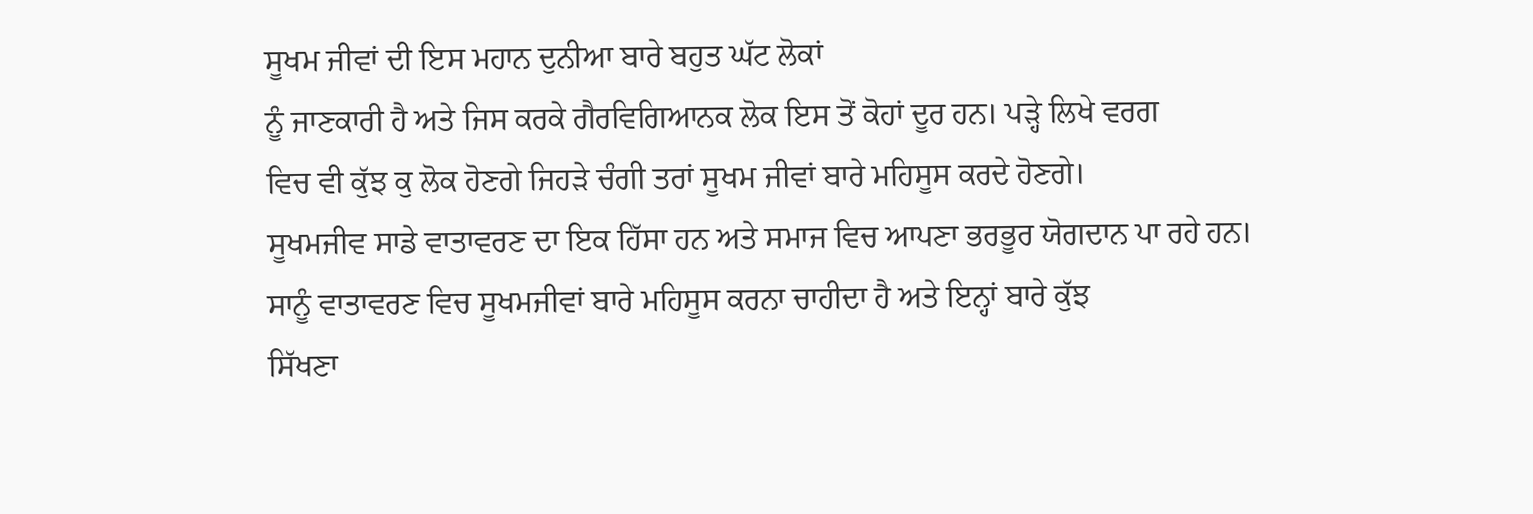ਸੂਖਮ ਜੀਵਾਂ ਦੀ ਇਸ ਮਹਾਨ ਦੁਨੀਆ ਬਾਰੇ ਬਹੁਤ ਘੱਟ ਲੋਕਾਂ
ਨੂੰ ਜਾਣਕਾਰੀ ਹੈ ਅਤੇ ਜਿਸ ਕਰਕੇ ਗੈਰਵਿਗਿਆਨਕ ਲੋਕ ਇਸ ਤੋਂ ਕੋਹਾਂ ਦੂਰ ਹਨ। ਪੜ੍ਹੇ ਲਿਖੇ ਵਰਗ
ਵਿਚ ਵੀ ਕੁੱਝ ਕੁ ਲੋਕ ਹੋਣਗੇ ਜਿਹੜੇ ਚੰਗੀ ਤਰਾਂ ਸੂਖਮ ਜੀਵਾਂ ਬਾਰੇ ਮਹਿਸੂਸ ਕਰਦੇ ਹੋਣਗੇ।
ਸੂਖਮਜੀਵ ਸਾਡੇ ਵਾਤਾਵਰਣ ਦਾ ਇਕ ਹਿੱਸਾ ਹਨ ਅਤੇ ਸਮਾਜ ਵਿਚ ਆਪਣਾ ਭਰਭੂਰ ਯੋਗਦਾਨ ਪਾ ਰਹੇ ਹਨ।
ਸਾਨੂੰ ਵਾਤਾਵਰਣ ਵਿਚ ਸੂਖਮਜੀਵਾਂ ਬਾਰੇ ਮਹਿਸੂਸ ਕਰਨਾ ਚਾਹੀਦਾ ਹੈ ਅਤੇ ਇਨ੍ਹਾਂ ਬਾਰੇ ਕੁੱਝ
ਸਿੱਖਣਾ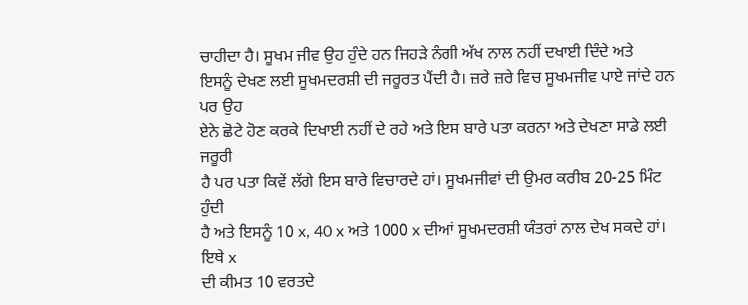ਚਾਹੀਦਾ ਹੈ। ਸੂਖਮ ਜੀਵ ਉਹ ਹੁੰਦੇ ਹਨ ਜਿਹੜੇ ਨੰਗੀ ਅੱਖ ਨਾਲ ਨਹੀਂ ਦਖਾਈ ਦਿੰਦੇ ਅਤੇ
ਇਸਨੂੰ ਦੇਖਣ ਲਈ ਸੂਖਮਦਰਸ਼ੀ ਦੀ ਜਰੂਰਤ ਪੈਂਦੀ ਹੈ। ਜ਼ਰੇ ਜ਼ਰੇ ਵਿਚ ਸੂਖਮਜੀਵ ਪਾਏ ਜਾਂਦੇ ਹਨ ਪਰ ਉਹ
ਏਨੇ ਛੋਟੇ ਹੋਣ ਕਰਕੇ ਦਿਖਾਈ ਨਹੀਂ ਦੇ ਰਹੇ ਅਤੇ ਇਸ ਬਾਰੇ ਪਤਾ ਕਰਨਾ ਅਤੇ ਦੇਖਣਾ ਸਾਡੇ ਲਈ ਜਰੂਰੀ
ਹੈ ਪਰ ਪਤਾ ਕਿਵੇਂ ਲੱਗੇ ਇਸ ਬਾਰੇ ਵਿਚਾਰਦੇ ਹਾਂ। ਸੂਖਮਜੀਵਾਂ ਦੀ ਉਮਰ ਕਰੀਬ 20-25 ਮਿੰਟ ਹੁੰਦੀ
ਹੈ ਅਤੇ ਇਸਨੂੰ 10 x, 40 x ਅਤੇ 1000 x ਦੀਆਂ ਸੂਖਮਦਰਸ਼ੀ ਯੰਤਰਾਂ ਨਾਲ ਦੇਖ ਸਕਦੇ ਹਾਂ। ਇਥੇ x
ਦੀ ਕੀਮਤ 10 ਵਰਤਦੇ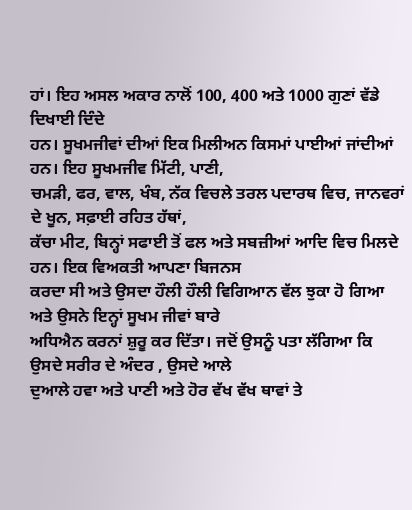ਹਾਂ। ਇਹ ਅਸਲ ਅਕਾਰ ਨਾਲੋਂ 100, 400 ਅਤੇ 1000 ਗੁਣਾਂ ਵੱਡੇ ਦਿਖਾਈ ਦਿੰਦੇ
ਹਨ। ਸੂਖਮਜੀਵਾਂ ਦੀਆਂ ਇਕ ਮਿਲੀਅਨ ਕਿਸਮਾਂ ਪਾਈਆਂ ਜਾਂਦੀਆਂ ਹਨ। ਇਹ ਸੂਖਮਜੀਵ ਮਿੱਟੀ, ਪਾਣੀ,
ਚਮੜੀ, ਫਰ, ਵਾਲ, ਖੰਬ, ਨੱਕ ਵਿਚਲੇ ਤਰਲ ਪਦਾਰਥ ਵਿਚ, ਜਾਨਵਰਾਂ ਦੇ ਖੂਨ, ਸਫ਼ਾਈ ਰਹਿਤ ਹੱਥਾਂ,
ਕੱਚਾ ਮੀਟ, ਬਿਨ੍ਹਾਂ ਸਫਾਈ ਤੋਂ ਫਲ ਅਤੇ ਸਬਜ਼ੀਆਂ ਆਦਿ ਵਿਚ ਮਿਲਦੇ ਹਨ। ਇਕ ਵਿਅਕਤੀ ਆਪਣਾ ਬਿਜਨਸ
ਕਰਦਾ ਸੀ ਅਤੇ ਉਸਦਾ ਹੌਲੀ ਹੌਲੀ ਵਿਗਿਆਨ ਵੱਲ ਝੁਕਾ ਹੋ ਗਿਆ ਅਤੇ ਉਸਨੇ ਇਨ੍ਹਾਂ ਸੂਖਮ ਜੀਵਾਂ ਬਾਰੇ
ਅਧਿਐਨ ਕਰਨਾਂ ਸ਼ੁਰੂ ਕਰ ਦਿੱਤਾ। ਜਦੋਂ ਉਸਨੂੰ ਪਤਾ ਲੱਗਿਆ ਕਿ ਉਸਦੇ ਸਰੀਰ ਦੇ ਅੰਦਰ , ਉਸਦੇ ਆਲੇ
ਦੁਆਲੇ ਹਵਾ ਅਤੇ ਪਾਣੀ ਅਤੇ ਹੋਰ ਵੱਖ ਵੱਖ ਥਾਵਾਂ ਤੇ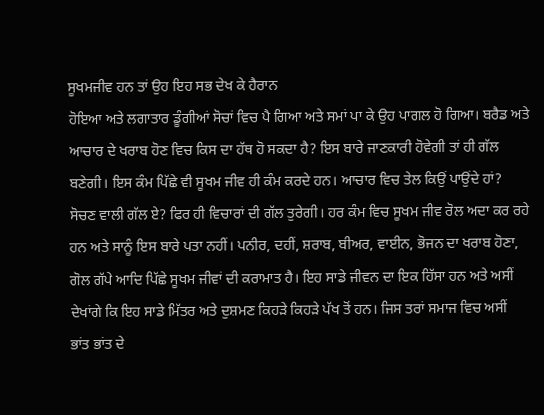ਸੂਖਮਜੀਵ ਹਨ ਤਾਂ ਉਹ ਇਹ ਸਭ ਦੇਖ ਕੇ ਹੈਰਾਨ
ਹੋਇਆ ਅਤੇ ਲਗਾਤਾਰ ਡੂੰਗੀਆਂ ਸੋਚਾਂ ਵਿਚ ਪੈ ਗਿਆ ਅਤੇ ਸਮਾਂ ਪਾ ਕੇ ਉਹ ਪਾਗਲ ਹੋ ਗਿਆ। ਬਰੈਡ ਅਤੇ
ਆਚਾਰ ਦੇ ਖਰਾਬ ਹੋਣ ਵਿਚ ਕਿਸ ਦਾ ਹੱਥ ਹੋ ਸਕਦਾ ਹੈ? ਇਸ ਬਾਰੇ ਜਾਣਕਾਰੀ ਹੋਵੇਗੀ ਤਾਂ ਹੀ ਗੱਲ
ਬਣੇਗੀ। ਇਸ ਕੰਮ ਪਿੱਛੇ ਵੀ ਸੂਖਮ ਜੀਵ ਹੀ ਕੰਮ ਕਰਦੇ ਹਨ। ਆਚਾਰ ਵਿਚ ਤੇਲ ਕਿਉਂ ਪਾਉਂਦੇ ਹਾਂ?
ਸੋਚਣ ਵਾਲੀ ਗੱਲ ਏ? ਫਿਰ ਹੀ ਵਿਚਾਰਾਂ ਦੀ ਗੱਲ ਤੁਰੇਗੀ। ਹਰ ਕੰਮ ਵਿਚ ਸੂਖਮ ਜੀਵ ਰੋਲ ਅਦਾ ਕਰ ਰਹੇ
ਹਨ ਅਤੇ ਸਾਨੂੰ ਇਸ ਬਾਰੇ ਪਤਾ ਨਹੀਂ। ਪਨੀਰ, ਦਹੀਂ, ਸ਼ਰਾਬ, ਬੀਅਰ, ਵਾਈਨ, ਭੋਜਨ ਦਾ ਖਰਾਬ ਹੋਣਾ,
ਗੋਲ ਗੱਪੇ ਆਦਿ ਪਿੱਛੇ ਸੂਖਮ ਜੀਵਾਂ ਦੀ ਕਰਾਮਾਤ ਹੈ। ਇਹ ਸਾਡੇ ਜੀਵਨ ਦਾ ਇਕ ਹਿੱਸਾ ਹਨ ਅਤੇ ਅਸੀਂ
ਦੇਖਾਂਗੇ ਕਿ ਇਹ ਸਾਡੇ ਮਿੱਤਰ ਅਤੇ ਦੁਸ਼ਮਣ ਕਿਹੜੇ ਕਿਹੜੇ ਪੱਖ ਤੋਂ ਹਨ। ਜਿਸ ਤਰਾਂ ਸਮਾਜ ਵਿਚ ਅਸੀਂ
ਭਾਂਤ ਭਾਂਤ ਦੇ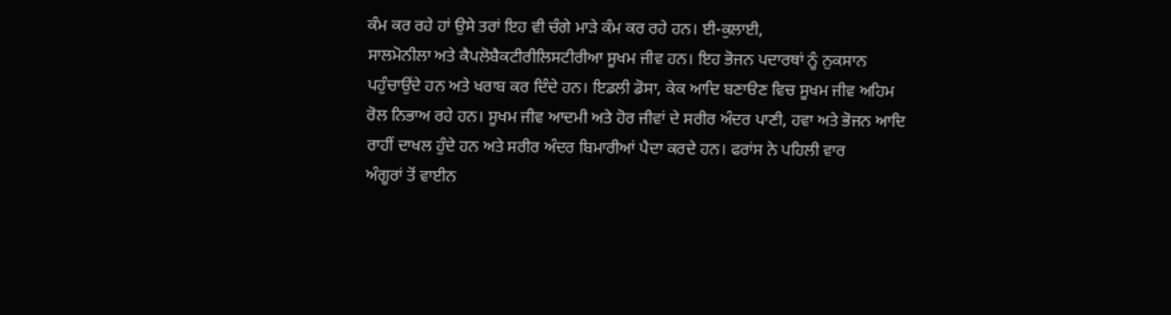ਕੰਮ ਕਰ ਰਹੇ ਹਾਂ ਉਸੇ ਤਰਾਂ ਇਹ ਵੀ ਚੰਗੇ ਮਾੜੇ ਕੰਮ ਕਰ ਰਹੇ ਹਨ। ਈ-ਕੁਲਾਈ,
ਸਾਲਮੋਨੀਲਾ ਅਤੇ ਕੈਪਲੋਬੈਕਟੀਰੀਲਿਸਟੀਰੀਆ ਸੂਖਮ ਜੀਵ ਹਨ। ਇਹ ਭੋਜਨ ਪਦਾਰਥਾਂ ਨੂੰ ਨੁਕਸਾਨ
ਪਹੁੰਚਾਉਂਦੇ ਹਨ ਅਤੇ ਖਰਾਬ ਕਰ ਦਿੰਦੇ ਹਨ। ਇਡਲੀ ਡੋਸਾ, ਕੇਕ ਆਦਿ ਬਣਾੳਣ ਵਿਚ ਸੂਖਮ ਜੀਵ ਅਹਿਮ
ਰੋਲ ਨਿਭਾਅ ਰਹੇ ਹਨ। ਸੂਖਮ ਜੀਵ ਆਦਮੀ ਅਤੇ ਹੋਰ ਜੀਵਾਂ ਦੇ ਸਰੀਰ ਅੰਦਰ ਪਾਣੀ, ਹਵਾ ਅਤੇ ਭੋਜਨ ਆਦਿ
ਰਾਹੀਂ ਦਾਖਲ ਹੁੰਦੇ ਹਨ ਅਤੇ ਸਰੀਰ ਅੰਦਰ ਬਿਮਾਰੀਆਂ ਪੈਦਾ ਕਰਦੇ ਹਨ। ਫਰਾਂਸ ਨੇ ਪਹਿਲੀ ਵਾਰ
ਅੰਗੂਰਾਂ ਤੋਂ ਵਾਈਨ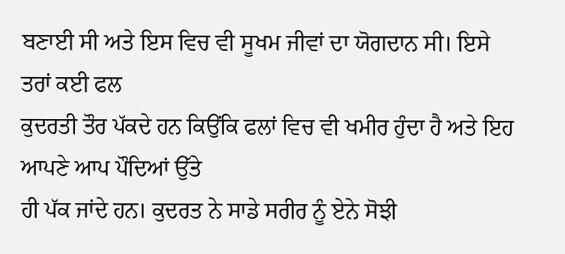ਬਣਾਈ ਸੀ ਅਤੇ ਇਸ ਵਿਚ ਵੀ ਸੂਖਮ ਜੀਵਾਂ ਦਾ ਯੋਗਦਾਨ ਸੀ। ਇਸੇ ਤਰਾਂ ਕਈ ਫਲ
ਕੁਦਰਤੀ ਤੌਰ ਪੱਕਦੇ ਹਨ ਕਿਉਂਕਿ ਫਲਾਂ ਵਿਚ ਵੀ ਖਮੀਰ ਹੁੰਦਾ ਹੈ ਅਤੇ ਇਹ ਆਪਣੇ ਆਪ ਪੌਦਿਆਂ ਉੱਤੇ
ਹੀ ਪੱਕ ਜਾਂਦੇ ਹਨ। ਕੁਦਰਤ ਨੇ ਸਾਡੇ ਸਰੀਰ ਨੂੰ ਏਨੇ ਸੋਝੀ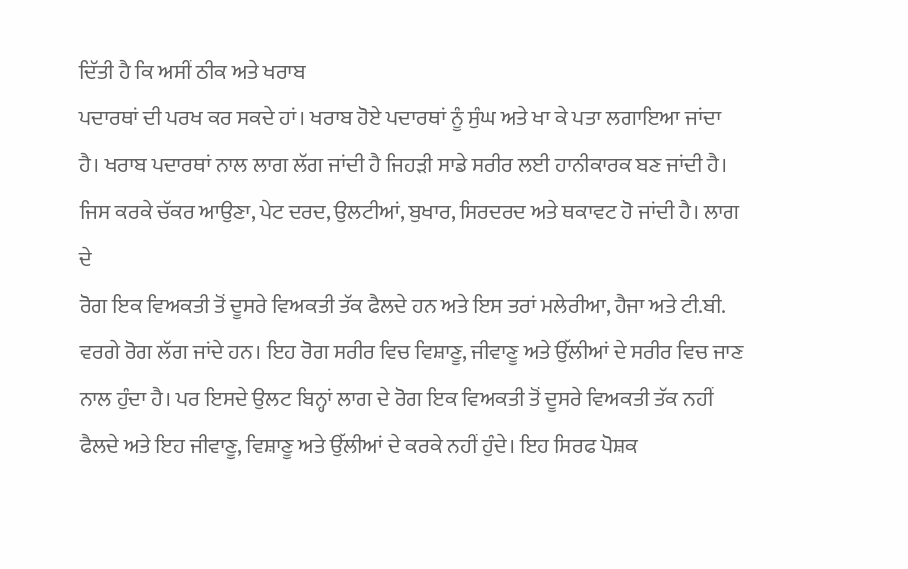ਦਿੱਤੀ ਹੈ ਕਿ ਅਸੀਂ ਠੀਕ ਅਤੇ ਖਰਾਬ
ਪਦਾਰਥਾਂ ਦੀ ਪਰਖ ਕਰ ਸਕਦੇ ਹਾਂ। ਖਰਾਬ ਹੋਏ ਪਦਾਰਥਾਂ ਨੂੰ ਸੁੰਘ ਅਤੇ ਖਾ ਕੇ ਪਤਾ ਲਗਾਇਆ ਜਾਂਦਾ
ਹੈ। ਖਰਾਬ ਪਦਾਰਥਾਂ ਨਾਲ ਲਾਗ ਲੱਗ ਜਾਂਦੀ ਹੈ ਜਿਹੜੀ ਸਾਡੇ ਸਰੀਰ ਲਈ ਹਾਨੀਕਾਰਕ ਬਣ ਜਾਂਦੀ ਹੈ।
ਜਿਸ ਕਰਕੇ ਚੱਕਰ ਆਉਣਾ, ਪੇਟ ਦਰਦ, ਉਲਟੀਆਂ, ਬੁਖਾਰ, ਸਿਰਦਰਦ ਅਤੇ ਥਕਾਵਟ ਹੋ ਜਾਂਦੀ ਹੈ। ਲਾਗ ਦੇ
ਰੋਗ ਇਕ ਵਿਅਕਤੀ ਤੋਂ ਦੂਸਰੇ ਵਿਅਕਤੀ ਤੱਕ ਫੈਲਦੇ ਹਨ ਅਤੇ ਇਸ ਤਰਾਂ ਮਲੇਰੀਆ, ਹੈਜਾ ਅਤੇ ਟੀ.ਬੀ.
ਵਰਗੇ ਰੋਗ ਲੱਗ ਜਾਂਦੇ ਹਨ। ਇਹ ਰੋਗ ਸਰੀਰ ਵਿਚ ਵਿਸ਼ਾਣੂ, ਜੀਵਾਣੂ ਅਤੇ ਉੱਲੀਆਂ ਦੇ ਸਰੀਰ ਵਿਚ ਜਾਣ
ਨਾਲ ਹੁੰਦਾ ਹੈ। ਪਰ ਇਸਦੇ ਉਲਟ ਬਿਨ੍ਹਾਂ ਲਾਗ ਦੇ ਰੋਗ ਇਕ ਵਿਅਕਤੀ ਤੋਂ ਦੂਸਰੇ ਵਿਅਕਤੀ ਤੱਕ ਨਹੀਂ
ਫੈਲਦੇ ਅਤੇ ਇਹ ਜੀਵਾਣੂ, ਵਿਸ਼ਾਣੂ ਅਤੇ ਉੱਲੀਆਂ ਦੇ ਕਰਕੇ ਨਹੀਂ ਹੁੰਦੇ। ਇਹ ਸਿਰਫ ਪੋਸ਼ਕ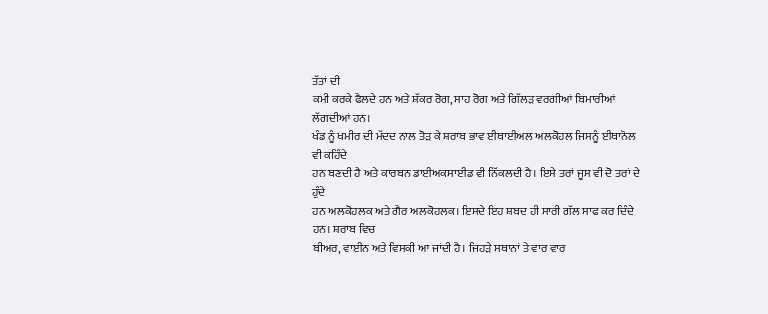ਤੱਤਾਂ ਦੀ
ਕਮੀ ਕਰਕੇ ਫੈਲਦੇ ਹਨ ਅਤੇ ਸ਼ੱਕਰ ਰੋਗ, ਸਾਹ ਰੋਗ ਅਤੇ ਗਿੱਲੜ ਵਰਗੀਆਂ ਬਿਮਾਰੀਆਂ ਲੱਗਦੀਆਂ ਹਨ।
ਖੰਡ ਨੂੰ ਖਮੀਰ ਦੀ ਮੱਦਦ ਨਾਲ ਤੋੜ ਕੇ ਸ਼ਰਾਬ ਭਾਵ ਈਥਾਈਅਲ ਅਲਕੋਹਲ ਜਿਸਨੂੰ ਈਥਾਨੋਲ ਵੀ ਕਹਿੰਦੇ
ਹਨ ਬਣਦੀ ਹੈ ਅਤੇ ਕਾਰਬਨ ਡਾਈਅਕਸਾਈਡ ਵੀ ਨਿੱਕਲਦੀ ਹੈ। ਇਸੇ ਤਰਾਂ ਜੂਸ ਵੀ ਦੋ ਤਰਾਂ ਦੇ ਹੁੰਦੇ
ਹਨ ਅਲਕੋਹਲਕ ਅਤੇ ਗੈਰ ਅਲਕੋਹਲਕ। ਇਸਦੇ ਇਹ ਸ਼ਬਦ ਹੀ ਸਾਰੀ ਗੱਲ ਸਾਫ ਕਰ ਦਿੰਦੇ ਹਨ। ਸ਼ਰਾਬ ਵਿਚ
ਬੀਅਰ, ਵਾਈਨ ਅਤੇ ਵਿਸਕੀ ਆ ਜਾਂਦੀ ਹੈ। ਜਿਹੜੇ ਸਥਾਨਾਂ ਤੇ ਵਾਰ ਵਾਰ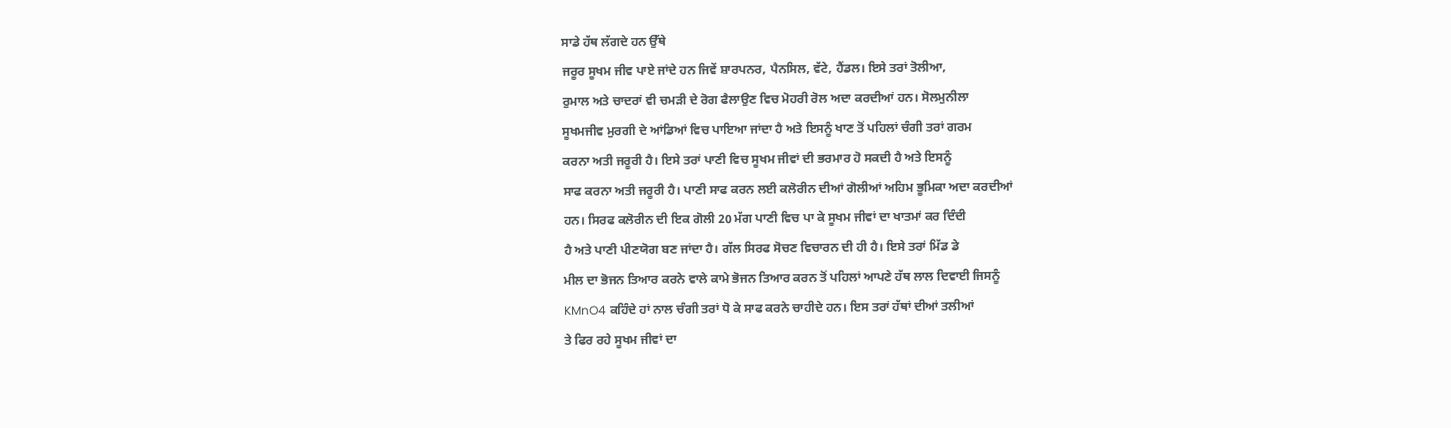ਸਾਡੇ ਹੱਥ ਲੱਗਦੇ ਹਨ ਉੱਥੇ
ਜਰੂਰ ਸੂਖਮ ਜੀਵ ਪਾਏ ਜਾਂਦੇ ਹਨ ਜਿਵੇਂ ਸ਼ਾਰਪਨਰ, ਪੈਨਸਿਲ, ਵੱਟੇ, ਹੈਂਡਲ। ਇਸੇ ਤਰਾਂ ਤੋਲੀਆ,
ਰੁਮਾਲ ਅਤੇ ਚਾਦਰਾਂ ਵੀ ਚਮੜੀ ਦੇ ਰੋਗ ਫੈਲਾਉਣ ਵਿਚ ਮੋਹਰੀ ਰੋਲ ਅਦਾ ਕਰਦੀਆਂ ਹਨ। ਸੋਲਮੁਨੀਲਾ
ਸੂਖਮਜੀਵ ਮੁਰਗੀ ਦੇ ਆਂਡਿਆਂ ਵਿਚ ਪਾਇਆ ਜਾਂਦਾ ਹੈ ਅਤੇ ਇਸਨੂੰ ਖਾਣ ਤੋਂ ਪਹਿਲਾਂ ਚੰਗੀ ਤਰਾਂ ਗਰਮ
ਕਰਨਾ ਅਤੀ ਜਰੂਰੀ ਹੈ। ਇਸੇ ਤਰਾਂ ਪਾਣੀ ਵਿਚ ਸੂਖਮ ਜੀਵਾਂ ਦੀ ਭਰਮਾਰ ਹੋ ਸਕਦੀ ਹੈ ਅਤੇ ਇਸਨੂੰ
ਸਾਫ ਕਰਨਾ ਅਤੀ ਜਰੂਰੀ ਹੈ। ਪਾਣੀ ਸਾਫ ਕਰਨ ਲਈ ਕਲੋਰੀਨ ਦੀਆਂ ਗੋਲੀਆਂ ਅਹਿਮ ਭੂਮਿਕਾ ਅਦਾ ਕਰਦੀਆਂ
ਹਨ। ਸਿਰਫ ਕਲੋਰੀਨ ਦੀ ਇਕ ਗੋਲੀ 20 ਮੱਗ ਪਾਣੀ ਵਿਚ ਪਾ ਕੇ ਸੂਖਮ ਜੀਵਾਂ ਦਾ ਖਾਤਮਾਂ ਕਰ ਦਿੰਦੀ
ਹੈ ਅਤੇ ਪਾਣੀ ਪੀਣਯੋਗ ਬਣ ਜਾਂਦਾ ਹੈ। ਗੱਲ ਸਿਰਫ ਸੋਚਣ ਵਿਚਾਰਨ ਦੀ ਹੀ ਹੈ। ਇਸੇ ਤਰਾਂ ਮਿੱਡ ਡੇ
ਮੀਲ ਦਾ ਭੋਜਨ ਤਿਆਰ ਕਰਨੇ ਵਾਲੇ ਕਾਮੇ ਭੋਜਨ ਤਿਆਰ ਕਰਨ ਤੋਂ ਪਹਿਲਾਂ ਆਪਣੇ ਹੱਥ ਲਾਲ ਦਿਵਾਈ ਜਿਸਨੂੰ
KMnO4 ਕਹਿੰਦੇ ਹਾਂ ਨਾਲ ਚੰਗੀ ਤਰਾਂ ਧੋ ਕੇ ਸਾਫ ਕਰਨੇ ਚਾਹੀਦੇ ਹਨ। ਇਸ ਤਰਾਂ ਹੱਥਾਂ ਦੀਆਂ ਤਲੀਆਂ
ਤੇ ਫਿਰ ਰਹੇ ਸੂਖਮ ਜੀਵਾਂ ਦਾ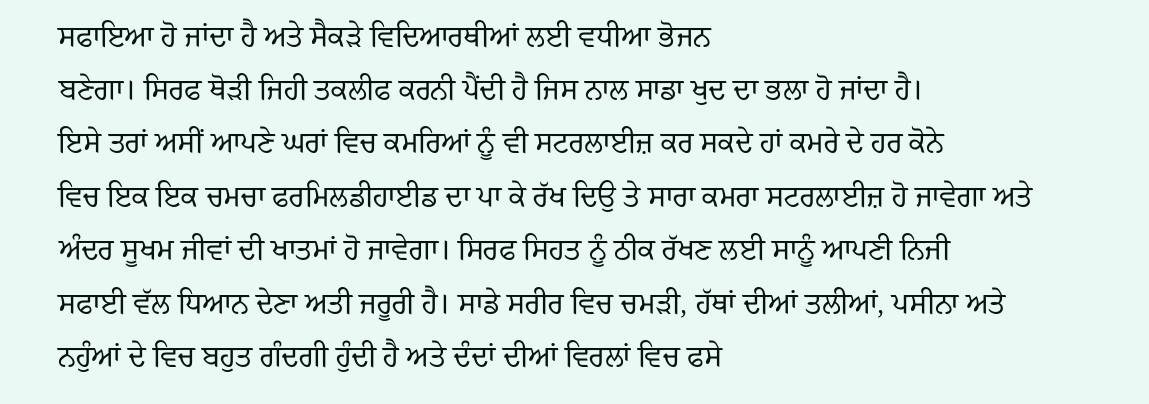ਸਫਾਇਆ ਹੋ ਜਾਂਦਾ ਹੈ ਅਤੇ ਸੈਕੜੇ ਵਿਦਿਆਰਥੀਆਂ ਲਈ ਵਧੀਆ ਭੋਜਨ
ਬਣੇਗਾ। ਸਿਰਫ ਥੋੜੀ ਜਿਹੀ ਤਕਲੀਫ ਕਰਨੀ ਪੈਂਦੀ ਹੈ ਜਿਸ ਨਾਲ ਸਾਡਾ ਖੁਦ ਦਾ ਭਲਾ ਹੋ ਜਾਂਦਾ ਹੈ।
ਇਸੇ ਤਰਾਂ ਅਸੀਂ ਆਪਣੇ ਘਰਾਂ ਵਿਚ ਕਮਰਿਆਂ ਨੂੰ ਵੀ ਸਟਰਲਾਈਜ਼ ਕਰ ਸਕਦੇ ਹਾਂ ਕਮਰੇ ਦੇ ਹਰ ਕੋਨੇ
ਵਿਚ ਇਕ ਇਕ ਚਮਚਾ ਫਰਮਿਲਡੀਹਾਈਡ ਦਾ ਪਾ ਕੇ ਰੱਖ ਦਿਉ ਤੇ ਸਾਰਾ ਕਮਰਾ ਸਟਰਲਾਈਜ਼ ਹੋ ਜਾਵੇਗਾ ਅਤੇ
ਅੰਦਰ ਸੂਖਮ ਜੀਵਾਂ ਦੀ ਖਾਤਮਾਂ ਹੋ ਜਾਵੇਗਾ। ਸਿਰਫ ਸਿਹਤ ਨੂੰ ਠੀਕ ਰੱਖਣ ਲਈ ਸਾਨੂੰ ਆਪਣੀ ਨਿਜੀ
ਸਫਾਈ ਵੱਲ ਧਿਆਨ ਦੇਣਾ ਅਤੀ ਜਰੂਰੀ ਹੈ। ਸਾਡੇ ਸਰੀਰ ਵਿਚ ਚਮੜੀ, ਹੱਥਾਂ ਦੀਆਂ ਤਲੀਆਂ, ਪਸੀਨਾ ਅਤੇ
ਨਹੁੰਆਂ ਦੇ ਵਿਚ ਬਹੁਤ ਗੰਦਗੀ ਹੁੰਦੀ ਹੈ ਅਤੇ ਦੰਦਾਂ ਦੀਆਂ ਵਿਰਲਾਂ ਵਿਚ ਫਸੇ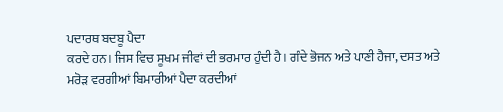ਪਦਾਰਥ ਬਦਬੂ ਪੈਦਾ
ਕਰਦੇ ਹਨ। ਜਿਸ ਵਿਚ ਸੂਖਮ ਜੀਵਾਂ ਦੀ ਭਰਮਾਰ ਹੁੰਦੀ ਹੈ। ਗੰਦੇ ਭੋਜਨ ਅਤੇ ਪਾਣੀ ਹੈਜਾ, ਦਸਤ ਅਤੇ
ਮਰੋੜ ਵਰਗੀਆਂ ਬਿਮਾਰੀਆਂ ਪੈਦਾ ਕਰਦੀਆਂ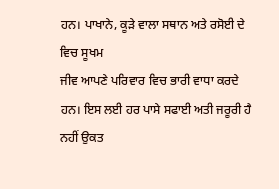ਹਨ। ਪਾਖਾਨੇ, ਕੂੜੇ ਵਾਲਾ ਸਥਾਨ ਅਤੇ ਰਸੋਈ ਦੇ ਵਿਚ ਸੂਖਮ
ਜੀਵ ਆਪਣੇ ਪਰਿਵਾਰ ਵਿਚ ਭਾਰੀ ਵਾਧਾ ਕਰਦੇ ਹਨ। ਇਸ ਲਈ ਹਰ ਪਾਸੇ ਸਫਾਈ ਅਤੀ ਜਰੂਰੀ ਹੈ ਨਹੀਂ ਉਕਤ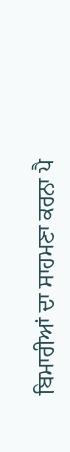ਬਿਮਾਰੀਆਂ ਦਾ ਸਾਹਮਣਾ ਕਰਨਾ ਪੈ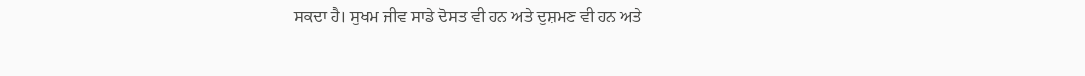ਸਕਦਾ ਹੈ। ਸੁਖਮ ਜੀਵ ਸਾਡੇ ਦੋਸਤ ਵੀ ਹਨ ਅਤੇ ਦੁਸ਼ਮਣ ਵੀ ਹਨ ਅਤੇ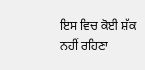ਇਸ ਵਿਚ ਕੋਈ ਸ਼ੱਕ ਨਹੀਂ ਰਹਿਣਾ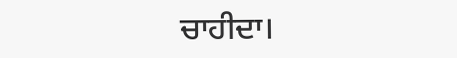ਚਾਹੀਦਾ।